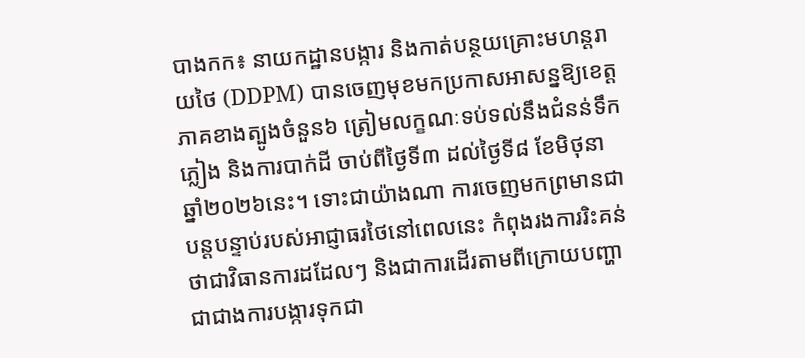បាងកក៖ នាយកដ្ឋានបង្ការ និងកាត់បន្ថយគ្រោះមហន្តរាយថៃ (DDPM) បានចេញមុខមកប្រកាសអាសន្នឱ្យខេត្តភាគខាងត្បូងចំនួន៦ ត្រៀមលក្ខណៈទប់ទល់នឹងជំនន់ទឹកភ្លៀង និងការបាក់ដី ចាប់ពីថ្ងៃទី៣ ដល់ថ្ងៃទី៨ ខែមិថុនា ឆ្នាំ២០២៦នេះ។ ទោះជាយ៉ាងណា ការចេញមកព្រមានជាបន្តបន្ទាប់របស់អាជ្ញាធរថៃនៅពេលនេះ កំពុងរងការរិះគន់ថាជាវិធានការដដែលៗ និងជាការដើរតាមពីក្រោយបញ្ហាជាជាងការបង្ការទុកជា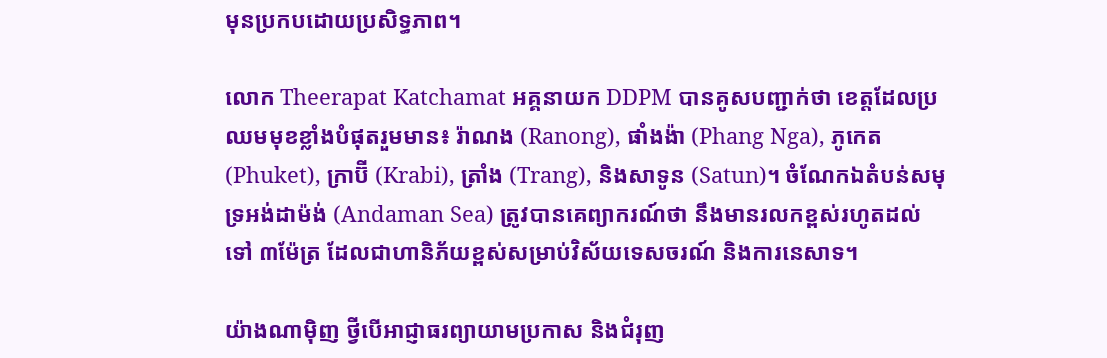មុនប្រកបដោយប្រសិទ្ធភាព។

លោក Theerapat Katchamat អគ្គនាយក DDPM បានគូសបញ្ជាក់ថា ខេត្តដែលប្រឈមមុខខ្លាំងបំផុតរួមមាន៖ រ៉ាណង (Ranong), ផាំងង៉ា (Phang Nga), ភូកេត (Phuket), ក្រាប៊ី (Krabi), ត្រាំង (Trang), និងសាទូន (Satun)។ ចំណែកឯតំបន់សមុទ្រអង់ដាម៉ង់ (Andaman Sea) ត្រូវបានគេព្យាករណ៍ថា នឹងមានរលកខ្ពស់រហូតដល់ទៅ ៣ម៉ែត្រ ដែលជាហានិភ័យខ្ពស់សម្រាប់វិស័យទេសចរណ៍ និងការនេសាទ។

យ៉ាងណាម៉ិញ ថ្វីបើអាជ្ញាធរព្យាយាមប្រកាស និងជំរុញ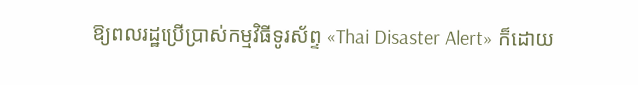ឱ្យពលរដ្ឋប្រើប្រាស់កម្មវិធីទូរស័ព្ទ «Thai Disaster Alert» ក៏ដោយ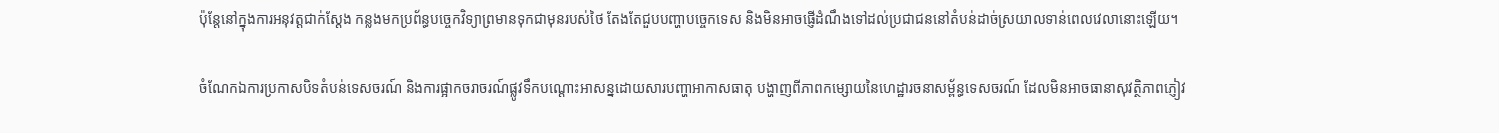ប៉ុន្តែនៅក្នុងការអនុវត្តជាក់ស្តែង កន្លងមកប្រព័ន្ធបច្ចេកវិទ្យាព្រមានទុកជាមុនរបស់ថៃ តែងតែជួបបញ្ហាបច្ចេកទេស និងមិនអាចផ្ញើដំណឹងទៅដល់ប្រជាជននៅតំបន់ដាច់ស្រយាលទាន់ពេលវេលានោះឡើយ។

ចំណែកឯការប្រកាសបិទតំបន់ទេសចរណ៍ និងការផ្អាកចរាចរណ៍ផ្លូវទឹកបណ្ដោះអាសន្នដោយសារបញ្ហាអាកាសធាតុ បង្ហាញពីភាពកម្សោយនៃហេដ្ឋារចនាសម្ព័ន្ធទេសចរណ៍ ដែលមិនអាចធានាសុវត្ថិភាពភ្ញៀវ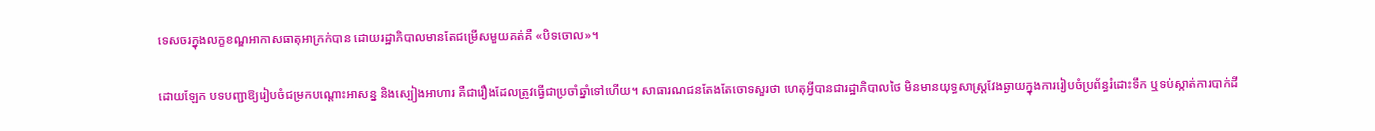ទេសចរក្នុងលក្ខខណ្ឌអាកាសធាតុអាក្រក់បាន ដោយរដ្ឋាភិបាលមានតែជម្រើសមួយគត់គឺ «បិទចោល»។

ដោយឡែក បទបញ្ជាឱ្យរៀបចំជម្រកបណ្តោះអាសន្ន និងស្បៀងអាហារ គឺជារឿងដែលត្រូវធ្វើជាប្រចាំឆ្នាំទៅហើយ។ សាធារណជនតែងតែចោទសួរថា ហេតុអ្វីបានជារដ្ឋាភិបាលថៃ មិនមានយុទ្ធសាស្ត្រវែងឆ្ងាយក្នុងការរៀបចំប្រព័ន្ធរំដោះទឹក ឬទប់ស្កាត់ការបាក់ដី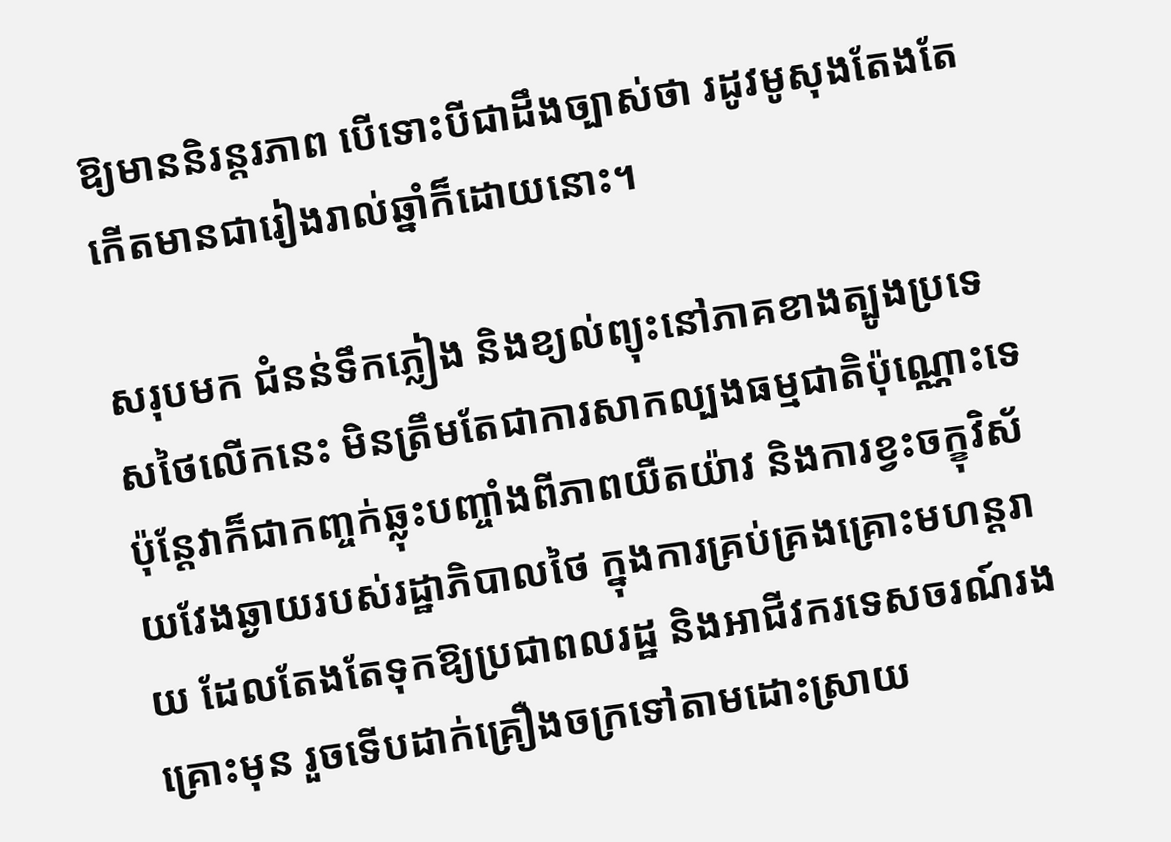ឱ្យមាននិរន្តរភាព បើទោះបីជាដឹងច្បាស់ថា រដូវមូសុងតែងតែកើតមានជារៀងរាល់ឆ្នាំក៏ដោយនោះ។

សរុបមក ជំនន់ទឹកភ្លៀង និងខ្យល់ព្យុះនៅភាគខាងត្បូងប្រទេសថៃលើកនេះ មិនត្រឹមតែជាការសាកល្បងធម្មជាតិប៉ុណ្ណោះទេ ប៉ុន្តែវាក៏ជាកញ្ចក់ឆ្លុះបញ្ចាំងពីភាពយឺតយ៉ាវ និងការខ្វះចក្ខុវិស័យវែងឆ្ងាយរបស់រដ្ឋាភិបាលថៃ ក្នុងការគ្រប់គ្រងគ្រោះមហន្តរាយ ដែលតែងតែទុកឱ្យប្រជាពលរដ្ឋ និងអាជីវករទេសចរណ៍រងគ្រោះមុន រួចទើបដាក់គ្រឿងចក្រទៅតាមដោះស្រាយ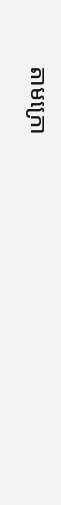តាមក្រោ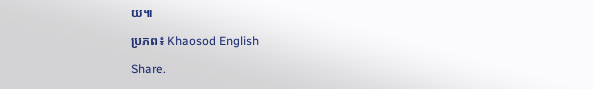យ៕

ប្រភព៖ Khaosod English

Share.